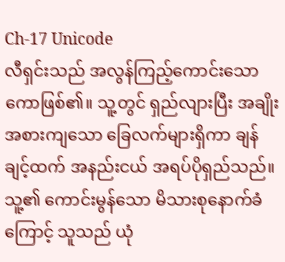Ch-17 Unicode
လီရှင်းသည် အလွန်ကြည့်ကောင်းသော ကောဖြစ်၏။ သူ့တွင် ရှည်လျားပြီး အချိုးအစားကျသော ခြေလက်များရှိကာ ချန်ချင့်ထက် အနည်းငယ် အရပ်ပိုရှည်သည်။ သူ့၏ ကောင်းမွန်သော မိသားစုနောက်ခံကြောင့် သူသည် ယုံ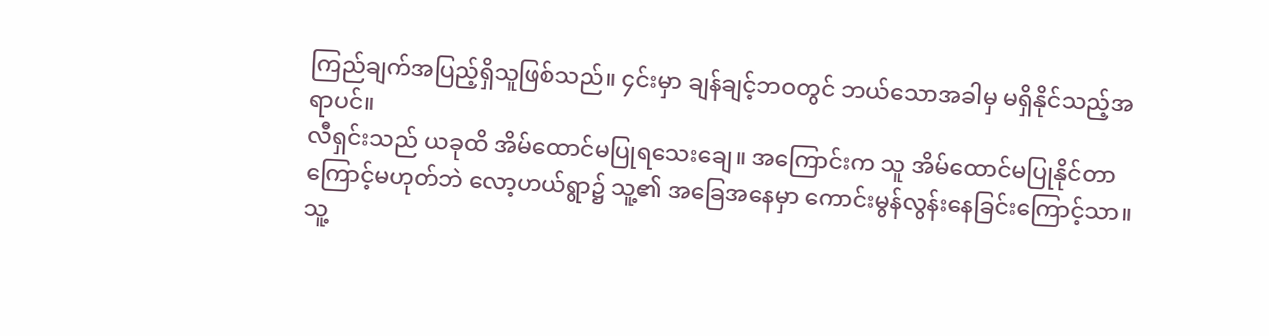ကြည်ချက်အပြည့်ရှိသူဖြစ်သည်။ ၄င်းမှာ ချန်ချင့်ဘဝတွင် ဘယ်သောအခါမှ မရှိနိုင်သည့်အရာပင်။
လီရှင်းသည် ယခုထိ အိမ်ထောင်မပြုရသေးချေ။ အကြောင်းက သူ အိမ်ထောင်မပြုနိုင်တာကြောင့်မဟုတ်ဘဲ လော့ဟယ်ရွာ၌ သူ့၏ အခြေအနေမှာ ကောင်းမွန်လွန်းနေခြင်းကြောင့်သာ။
သူ့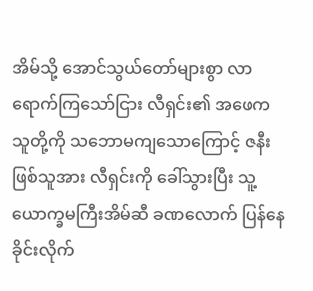အိမ်သို့ အောင်သွယ်တော်များစွာ လာရောက်ကြသော်ငြား လီရှင်း၏ အဖေက သူတို့ကို သဘောမကျသောကြောင့် ဇနီးဖြစ်သူအား လီရှင်းကို ခေါ်သွားပြီး သူ့ယောက္ခမကြီးအိမ်ဆီ ခဏလောက် ပြန်နေခိုင်းလိုက်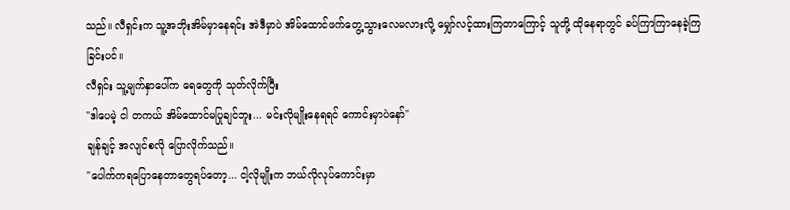သည်။ လီရှင်းက သူ့အဘိုးအိမ်မှာနေရင်း အဲဒီမှာပဲ အိမ်ထောင်ဖက်တွေ့သွားလေမလားလို့ မျှော်လင့်ထားကြတာကြောင့် သူတို့ ထိုနေရာတွင် ခပ်ကြာကြာနေခဲ့ကြခြင်းပင်။
လီရှင်း သူ့မျက်နှာပေါ်က ရေတွေကို သုတ်လိုက်ပြီး
"ဒါပေမဲ့ ငါ တကယ် အိမ်ထောင်မပြုချင်ဘူး... မင်းလိုမျိုးနေရရင် ကောင်းမှာပဲနော်"
ချန်ချင့် အလျင်စလို ပြောလိုက်သည်။
"ပေါက်ကရပြောနေတာတွေရပ်တော့... ငါ့လိုမျိုးက ဘယ်လိုလုပ်ကောင်းမှာ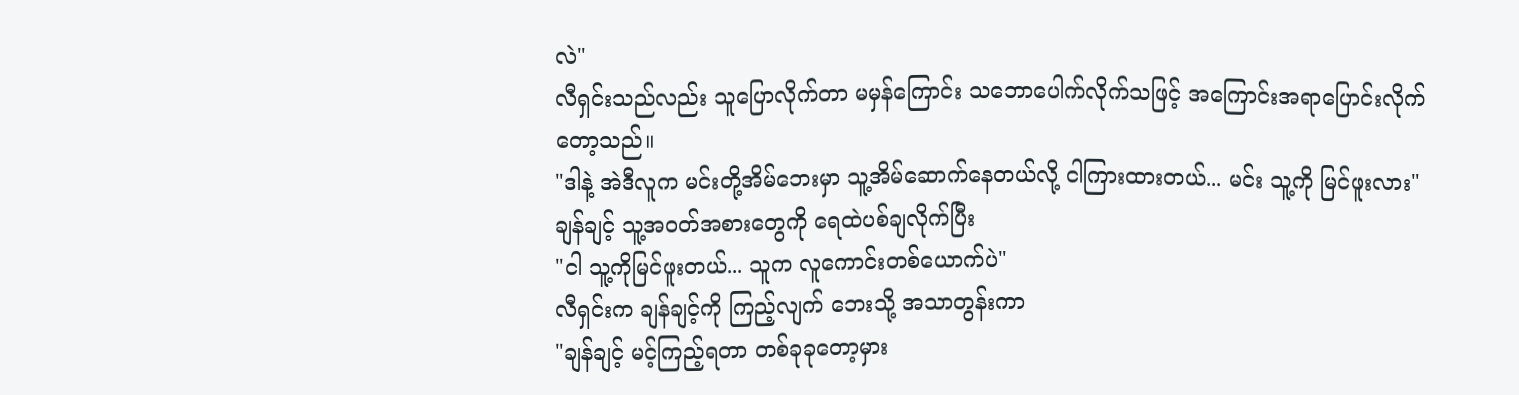လဲ"
လီရှင်းသည်လည်း သူပြောလိုက်တာ မမှန်ကြောင်း သဘောပေါက်လိုက်သဖြင့် အကြောင်းအရာပြောင်းလိုက်တော့သည်။
"ဒါနဲ့ အဲဒီလူက မင်းတို့အိမ်ဘေးမှာ သူ့အိမ်ဆောက်နေတယ်လို့ ငါကြားထားတယ်... မင်း သူ့ကို မြင်ဖူးလား"
ချန်ချင့် သူ့အဝတ်အစားတွေကို ရေထဲပစ်ချလိုက်ပြီး
"ငါ သူ့ကိုမြင်ဖူးတယ်... သူက လူကောင်းတစ်ယောက်ပဲ"
လီရှင်းက ချန်ချင့်ကို ကြည့်လျက် ဘေးသို့ အသာတွန်းကာ
"ချန်ချင့် မင့်ကြည့်ရတာ တစ်ခုခုတော့မှား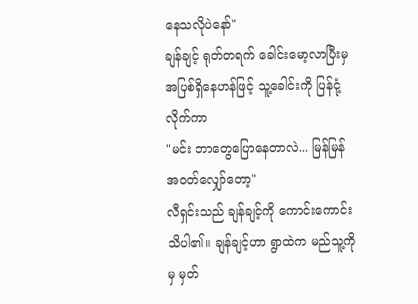နေသလိုပဲနော်"
ချန်ချင့် ရုတ်တရက် ခေါင်းမော့လာပြီးမှ အပြစ်ရှိနေဟန်ဖြင့် သူ့ခေါင်းကို ပြန်ငုံ့လိုက်ကာ
"မင်း ဘာတွေပြောနေတာလဲ... မြန်မြန် အဝတ်လျှော်တော့"
လီရှင်းသည် ချန်ချင့်ကို ကောင်းကောင်းသိပါ၏။ ချန်ချင့်ဟာ ရွာထဲက မည်သူ့ကိုမှ မှတ်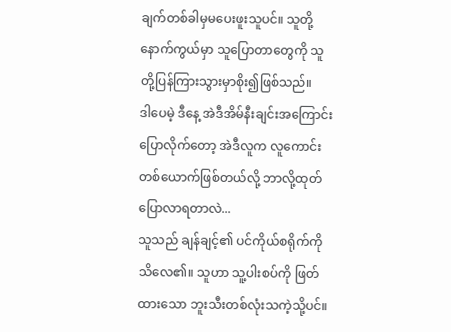ချက်တစ်ခါမှမပေးဖူးသူပင်။ သူတို့နောက်ကွယ်မှာ သူပြောတာတွေကို သူတို့ပြန်ကြားသွားမှာစိုး၍ဖြစ်သည်။
ဒါပေမဲ့ ဒီနေ့ အဲဒီအိမ်နီးချင်းအကြောင်းပြောလိုက်တော့ အဲဒီလူက လူကောင်းတစ်ယောက်ဖြစ်တယ်လို့ ဘာလို့ထုတ်ပြောလာရတာလဲ...
သူသည် ချန်ချင့်၏ ပင်ကိုယ်စရိုက်ကို သိလေ၏။ သူဟာ သူ့ပါးစပ်ကို ဖြတ်ထားသော ဘူးသီးတစ်လုံးသကဲ့သို့ပင်။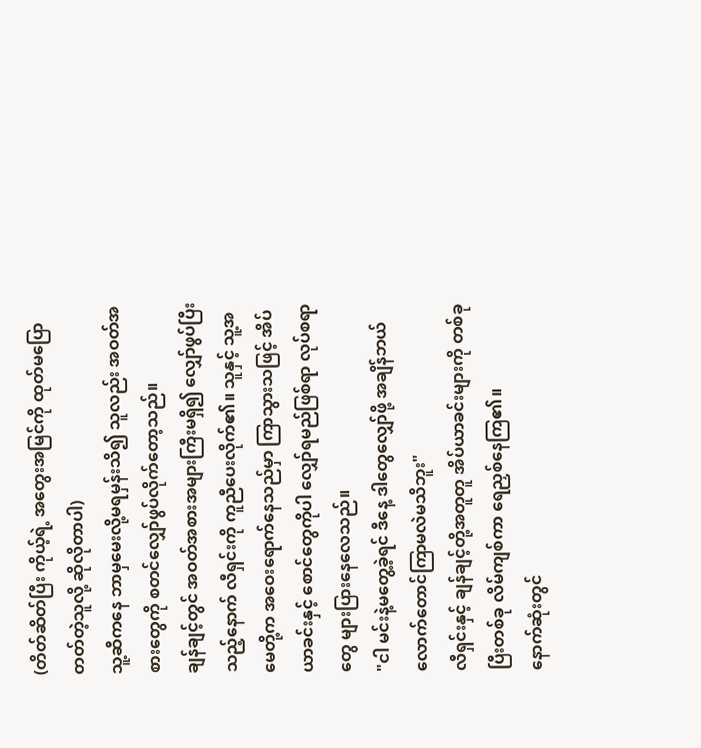(တိတ်ဆိတ်ပြီး ကိုယ့်ရဲ့ အတွေးအမြင်ကို ထုတ်မပြောတတ်တဲ့သူလို့ ဆိုလိုတာပါ)
သူ့ဆီကနေ ဘာမှမေးလို့မရမှန်းသိ၍ သူလည်း အဝတ်အစားတွေကို စတင်လျှော်ဖွပ်လိုက်တော့သည်။
ချန်ချင့်တွင် အဝတ်အစားအများကြီးမရှိ၍ လျှော်ဖွပ်ပြီးသည့်နောက် လီရှင်းကို ကူညီပေးလိုက်၏။ သူနှင့် သူ့အမေတို့က အဝေးရောက်နေသည်မှာ ကြာသွားသဖြင့် အိပ်ယာခင်းနှင့် စောင်တွေကိုပါ လျှော်ရမည်ဖြစ်ရာ လုပ်စရာတွေ များပြားနေလေသည်။
"ငါ မင်းနဲ့မတွေ့ခဲ့ရင် ဒီနေ့ ဒါတွေလျှော်ဖို့ အချိန်ဘယ်လောက်တောင်ကြာမလဲမသိဘူး"
လီရှင်းနှင့် ချန်ချင့်တို့အတူတူ အိပ်ယာခင်းများကို တစ်ခုပြီးတစ်ခု လိမ်ကျစ်ကာ ရေညှစ်နေကြ၏။
နောက်ဆုံးတွင်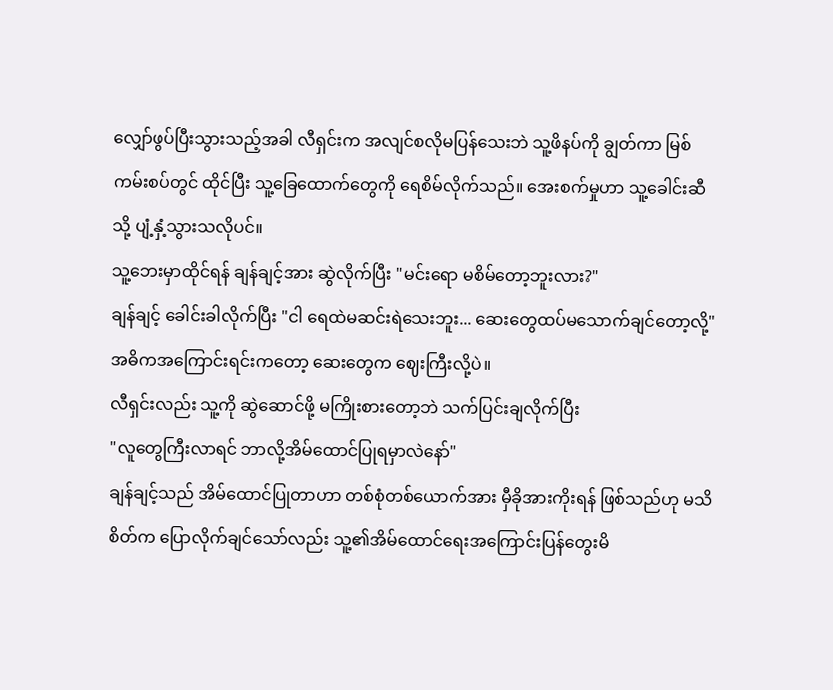လျှော်ဖွပ်ပြီးသွားသည့်အခါ လီရှင်းက အလျင်စလိုမပြန်သေးဘဲ သူ့ဖိနပ်ကို ချွတ်ကာ မြစ်ကမ်းစပ်တွင် ထိုင်ပြီး သူ့ခြေထောက်တွေကို ရေစိမ်လိုက်သည်။ အေးစက်မှုဟာ သူ့ခေါင်းဆီသို့ ပျံ့နှံ့သွားသလိုပင်။
သူ့ဘေးမှာထိုင်ရန် ချန်ချင့်အား ဆွဲလိုက်ပြီး "မင်းရော မစိမ်တော့ဘူးလား?"
ချန်ချင့် ခေါင်းခါလိုက်ပြီး "ငါ ရေထဲမဆင်းရဲသေးဘူး... ဆေးတွေထပ်မသောက်ချင်တော့လို့" အဓိကအကြောင်းရင်းကတော့ ဆေးတွေက ဈေးကြီးလို့ပဲ။
လီရှင်းလည်း သူ့ကို ဆွဲဆောင်ဖို့ မကြိုးစားတော့ဘဲ သက်ပြင်းချလိုက်ပြီး
"လူတွေကြီးလာရင် ဘာလို့အိမ်ထောင်ပြုရမှာလဲနော်"
ချန်ချင့်သည် အိမ်ထောင်ပြုတာဟာ တစ်စုံတစ်ယောက်အား မှီခိုအားကိုးရန် ဖြစ်သည်ဟု မသိစိတ်က ပြောလိုက်ချင်သော်လည်း သူ့၏အိမ်ထောင်ရေးအကြောင်းပြန်တွေးမိ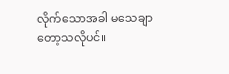လိုက်သောအခါ မသေချာတော့သလိုပင်။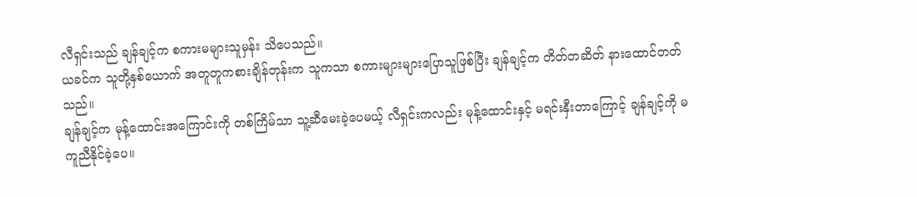လီရှင်းသည် ချန်ချင့်က စကားမများသူမှန်း သိပေသည်။
ယခင်က သူတို့နှစ်ယောက် အတူတူကစားချိန်တုန်းက သူကသာ စကားများများပြောသူဖြစ်ပြီး ချန်ချင့်က တိတ်တဆိတ် နားထောင်တတ်သည်။
ချန်ချင့်က မုန့်ထောင်းအကြောင်းကို တစ်ကြိမ်သာ သူ့ဆီမေးခဲ့ပေမယ့် လီရှင်းကလည်း မုန့်ထောင်းနှင့် မရင်းနှီးတာကြောင့် ချန်ချင့်ကို မကူညီနိုင်ခဲ့ပေ။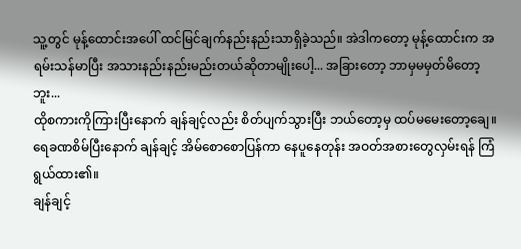သူ့တွင် မုန့်ထောင်းအပေါ် ထင်မြင်ချက်နည်းနည်းသာရှိခဲ့သည်။ အဲဒါကတော့ မုန့်ထောင်းက အရမ်းသန်မာပြီး အသားနည်းနည်းမည်းတယ်ဆိုတာမျိုးပေါ့... အခြားတော့ ဘာမှမမှတ်မိတော့ဘူး...
ထိုစကားကိုကြားပြီးနောက် ချန်ချင့်လည်း စိတ်ပျက်သွားပြီး ဘယ်တော့မှ ထပ်မမေးတော့ချေ။
ရေခဏစိမ်ပြီးနောက် ချန်ချင့် အိမ်စောစောပြန်ကာ နေပူနေတုန်း အဝတ်အစားတွေလှမ်းရန် ကြံရွယ်ထား၏။
ချန်ချင့်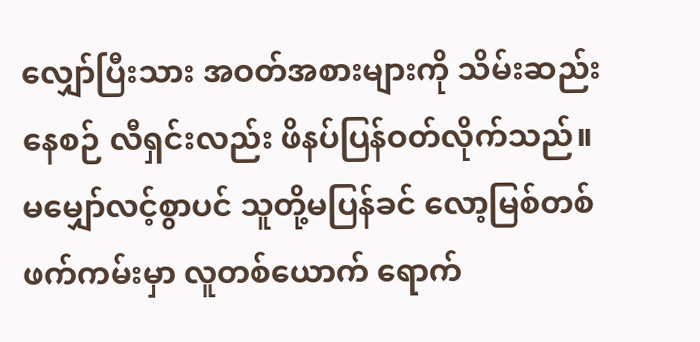လျှော်ပြီးသား အဝတ်အစားများကို သိမ်းဆည်းနေစဉ် လီရှင်းလည်း ဖိနပ်ပြန်ဝတ်လိုက်သည်။ မမျှော်လင့်စွာပင် သူတို့မပြန်ခင် လော့မြစ်တစ်ဖက်ကမ်းမှာ လူတစ်ယောက် ရောက်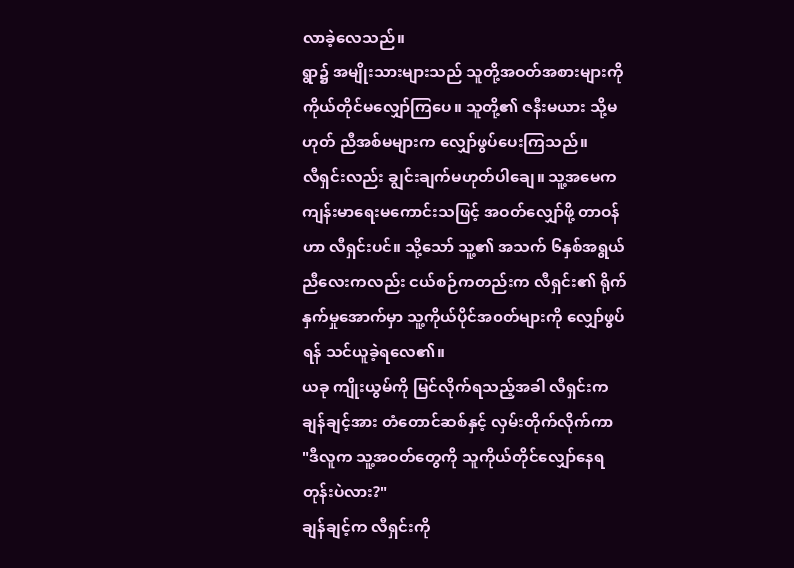လာခဲ့လေသည်။
ရွာ၌ အမျိုးသားများသည် သူတို့အဝတ်အစားများကို ကိုယ်တိုင်မလျှော်ကြပေ။ သူတို့၏ ဇနီးမယား သို့မဟုတ် ညီအစ်မများက လျှော်ဖွပ်ပေးကြသည်။
လီရှင်းလည်း ချွင်းချက်မဟုတ်ပါချေ။ သူ့အမေက ကျန်းမာရေးမကောင်းသဖြင့် အဝတ်လျှော်ဖို့ တာဝန်ဟာ လီရှင်းပင်။ သို့သော် သူ့၏ အသက် ၆နှစ်အရွယ် ညီလေးကလည်း ငယ်စဉ်ကတည်းက လီရှင်း၏ ရိုက်နှက်မှုအောက်မှာ သူ့ကိုယ်ပိုင်အ၀တ်များကို လျှော်ဖွပ်ရန် သင်ယူခဲ့ရလေ၏။
ယခု ကျိုးယွမ်ကို မြင်လိုက်ရသည့်အခါ လီရှင်းက ချန်ချင့်အား တံတောင်ဆစ်နှင့် လှမ်းတိုက်လိုက်ကာ
"ဒီလူက သူ့အဝတ်တွေကို သူကိုယ်တိုင်လျှော်နေရတုန်းပဲလား?"
ချန်ချင့်က လီရှင်းကို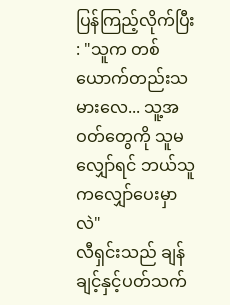ပြန်ကြည့်လိုက်ပြီး : "သူက တစ်ယောက်တည်းသမားလေ... သူ့အဝတ်တွေကို သူမလျှော်ရင် ဘယ်သူကလျှော်ပေးမှာလဲ"
လီရှင်းသည် ချန်ချင့်နှင့်ပတ်သက်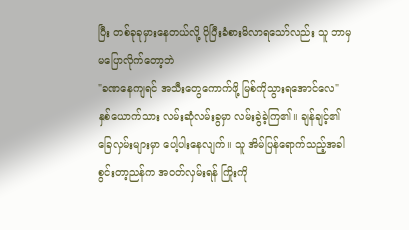ပြီး တစ်ခုခုမှားနေတယ်လို့ ပိုပြီးခံစားမိလာရသော်လည်း သူ ဘာမှမပြောလိုက်တော့ဘဲ
"ခဏနေကျရင် အသီးတွေကောက်ဖို့ မြစ်ကိုသွားရအောင်လေ"
နှစ်ယောက်သား လမ်းဆုံလမ်းခွမှာ လမ်းခွဲခဲ့ကြ၏။ ချန်ချင့်၏ ခြေလှမ်းများမှာ ပေါ့ပါးနေလျက်။ သူ အိမ်ပြန်ရောက်သည့်အခါ စွင်းတာ့ညန်က အဝတ်လှမ်းရန် ကြိုးကို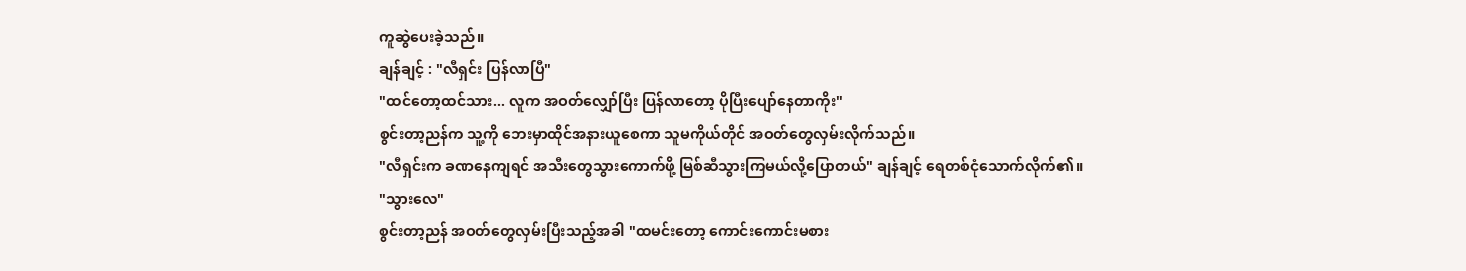ကူဆွဲပေးခဲ့သည်။
ချန်ချင့် : "လီရှင်း ပြန်လာပြီ"
"ထင်တော့ထင်သား... လူက အဝတ်လျှော်ပြီး ပြန်လာတော့ ပိုပြီးပျော်နေတာကိုး"
စွင်းတာ့ညန်က သူ့ကို ဘေးမှာထိုင်အနားယူစေကာ သူမကိုယ်တိုင် အဝတ်တွေလှမ်းလိုက်သည်။
"လီရှင်းက ခဏနေကျရင် အသီးတွေသွားကောက်ဖို့ မြစ်ဆီသွားကြမယ်လို့ပြောတယ်" ချန်ချင့် ရေတစ်ငုံသောက်လိုက်၏။
"သွားလေ"
စွင်းတာ့ညန် အဝတ်တွေလှမ်းပြီးသည့်အခါ "ထမင်းတော့ ကောင်းကောင်းမစား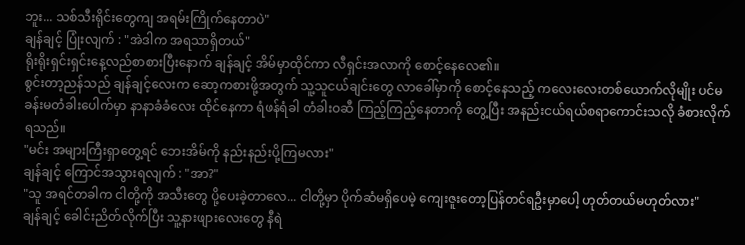ဘူး... သစ်သီးရိုင်းတွေကျ အရမ်းကြိုက်နေတာပဲ"
ချန်ချင့် ပြုံးလျက် : "အဲဒါက အရသာရှိတယ်"
ရိုးရိုးရှင်းရှင်းနေ့လည်စာစားပြီးနောက် ချန်ချင့် အိမ်မှာထိုင်ကာ လီရှင်းအလာကို စောင့်နေလေ၏။
စွင်းတာ့ညန်သည် ချန်ချင့်လေးက ဆော့ကစားဖို့အတွက် သူ့သူငယ်ချင်းတွေ လာခေါ်မှာကို စောင့်နေသည့် ကလေးလေးတစ်ယောက်လိုမျိုး ပင်မခန်းမတံခါးပေါက်မှာ နာနာခံခံလေး ထိုင်နေကာ ရံဖန်ရံခါ တံခါးဝဆီ ကြည့်ကြည့်နေတာကို တွေ့ပြီး အနည်းငယ်ရယ်စရာကောင်းသလို ခံစားလိုက်ရသည်။
"မင်း အများကြီးရှာတွေ့ရင် ဘေးအိမ်ကို နည်းနည်းပို့ကြမလား"
ချန်ချင့် ကြောင်အသွားရလျက် : "အာ?"
"သူ အရင်တခါက ငါတို့ကို အသီးတွေ ပို့ပေးခဲ့တာလေ... ငါတို့မှာ ပိုက်ဆံမရှိပေမဲ့ ကျေးဇူးတော့ပြန်တင်ရဦးမှာပေါ့ ဟုတ်တယ်မဟုတ်လား"
ချန်ချင့် ခေါင်းညိတ်လိုက်ပြီး သူ့နားဖျားလေးတွေ နီရဲ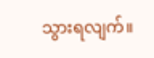သွားရလျက်။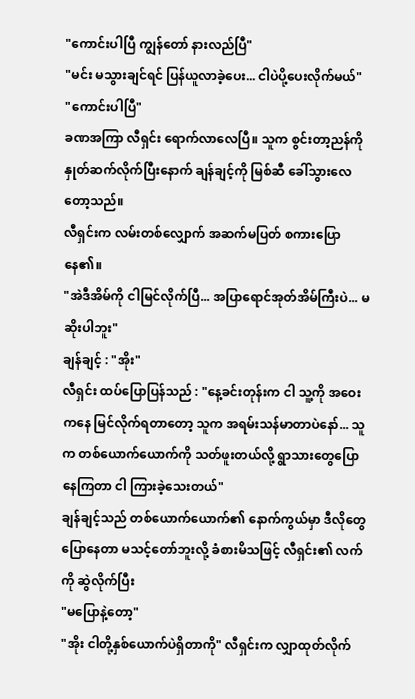"ကောင်းပါပြီ ကျွန်တော် နားလည်ပြီ"
"မင်း မသွားချင်ရင် ပြန်ယူလာခဲ့ပေး... ငါပဲပို့ပေးလိုက်မယ်"
"ကောင်းပါပြီ"
ခဏအကြာ လီရှင်း ရောက်လာလေပြီ။ သူက စွင်းတာ့ညန်ကို နှုတ်ဆက်လိုက်ပြီးနောက် ချန်ချင့်ကို မြစ်ဆီ ခေါ်သွားလေတော့သည်။
လီရှင်းက လမ်းတစ်လျှောက် အဆက်မပြတ် စကားပြောနေ၏။
"အဲဒီအိမ်ကို ငါမြင်လိုက်ပြီ... အပြာရောင်အုတ်အိမ်ကြီးပဲ... မဆိုးပါဘူး"
ချန်ချင့် : "အိုး"
လီရှင်း ထပ်ပြောပြန်သည် : "နေ့ခင်းတုန်းက ငါ သူ့ကို အဝေးကနေ မြင်လိုက်ရတာတော့ သူက အရမ်းသန်မာတာပဲနော်... သူက တစ်ယောက်ယောက်ကို သတ်ဖူးတယ်လို့ ရွာသားတွေပြောနေကြတာ ငါ ကြားခဲ့သေးတယ်"
ချန်ချင့်သည် တစ်ယောက်ယောက်၏ နောက်ကွယ်မှာ ဒီလိုတွေပြောနေတာ မသင့်တော်ဘူးလို့ ခံစားမိသဖြင့် လီရှင်း၏ လက်ကို ဆွဲလိုက်ပြီး
"မပြောနဲ့တော့"
"အိုး ငါတို့နှစ်ယောက်ပဲရှိတာကို" လီရှင်းက လျှာထုတ်လိုက်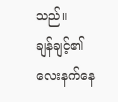သည်။
ချန်ချင့်၏ လေးနက်နေ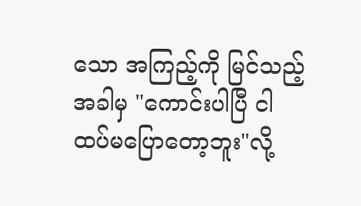သော အကြည့်ကို မြင်သည့်အခါမှ "ကောင်းပါပြီ ငါထပ်မပြောတော့ဘူး"လို့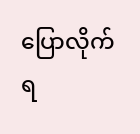ပြောလိုက်ရ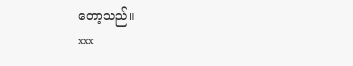တော့သည်။
xxx